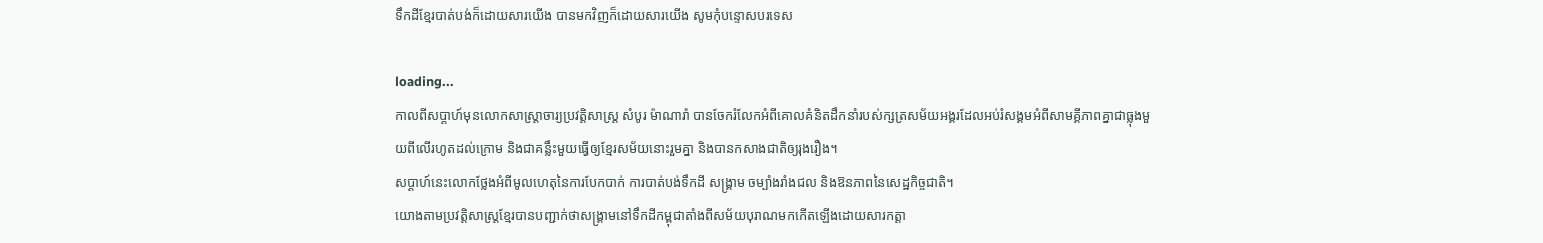ទឹកដីខ្មែរបាត់បង់ក៏ដោយសារយើង បានមកវិញក៏ដោយសារយើង សូមកុំបន្ទោសបរទេស

loading...
កាលពីសប្ដាហ៍មុនលោកសាស្ដ្រាចារ្យប្រវត្តិសាស្ដ្រ សំបូរ ម៉ាណារ៉ា បានចែករំលែកអំពីគោលគំនិតដឹកនាំរបស់ក្សត្រសម័យអង្គរដែលអប់រំសង្គមអំពីសាមគ្គីភាពគ្នាជាធ្លុងមួយពីលើរហូតដល់ក្រោម និងជាគន្លឹះមួយធ្វើឲ្យខ្មែរសម័យនោះរួមគ្នា និងបានកសាងជាតិឲ្យរុងរឿង។
សប្ដាហ៍នេះលោកថ្លែងអំពីមូលហេតុនៃការបែកបាក់ ការបាត់បង់ទឹកដី សង្គ្រាម ចម្បាំងរាំងជល និងឱនភាពនៃសេដ្ឋកិច្ចជាតិ។
យោងតាមប្រវត្តិសាស្ដ្រខ្មែរបានបញ្ជាក់ថាសង្គ្រាមនៅទឹកដីកម្ពុជាតាំងពីសម័យបុរាណមកកើតឡើងដោយសារកត្ដា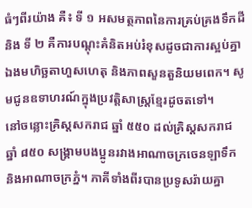ធំៗពីរយ៉ាង គឺ៖ ទី ១ អសមត្ថភាពនៃការគ្រប់គ្រងទឹកដី និង ទី ២ គឺការបណ្ដុះគំនិតអប់រំខុសដូចជាការស្អប់គ្នាឯងមហិច្ឆតាហួសហេតុ និងភាពសួនតួនិយមពេក។ សូមជូនឧទាហរណ៍ក្នុងប្រវត្តិសាស្ដ្រខ្មែរដូចតទៅ។
នៅចន្លោះគ្រិស្ដសករាជ ឆ្នាំ ៥៥០ ដល់គ្រិស្ដសករាជ ឆ្នាំ ៨៥០ សង្គ្រាមបងប្អូនរវាងអាណាចក្រចេនឡាទឹក និងអាណាចក្រភ្នំ។ ភាគីទាំងពីរបានប្រទូសរ៉ាយគ្នា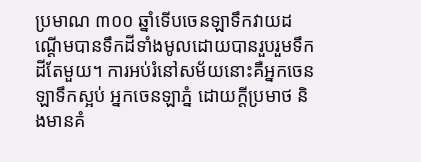ប្រមាណ ៣០០ ឆ្នាំទើបចេនឡាទឹកវាយដណ្ដើមបានទឹកដីទាំងមូលដោយបានរួបរួមទឹកដីតែមួយ។ ការអប់រំនៅសម័យនោះគឺអ្នកចេនឡាទឹកស្អប់ អ្នកចេនឡាភ្នំ ដោយក្ដីប្រមាថ និងមានគំ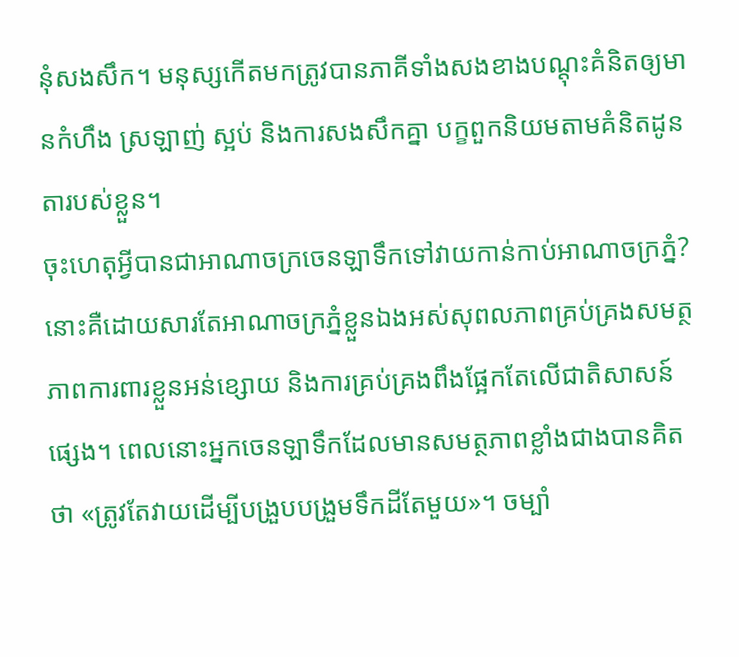នុំសងសឹក។ មនុស្សកើតមកត្រូវបានភាគីទាំងសងខាងបណ្ដុះគំនិតឲ្យមានកំហឹង ស្រឡាញ់ ស្អប់ និងការសងសឹកគ្នា បក្ខពួកនិយមតាមគំនិតដូនតារបស់ខ្លួន។
ចុះហេតុអ្វីបានជាអាណាចក្រចេនឡាទឹកទៅវាយកាន់កាប់អាណាចក្រភ្នំ? នោះគឺដោយសារតែអាណាចក្រភ្នំខ្លួនឯងអស់សុពលភាពគ្រប់គ្រងសមត្ថភាពការពារខ្លួនអន់ខ្សោយ និងការគ្រប់គ្រងពឹងផ្អែកតែលើជាតិសាសន៍ផ្សេង។ ពេលនោះអ្នកចេនឡាទឹកដែលមានសមត្ថភាពខ្លាំងជាងបានគិតថា «ត្រូវតែវាយដើម្បីបង្រួបបង្រួមទឹកដីតែមួយ»។ ចម្បាំ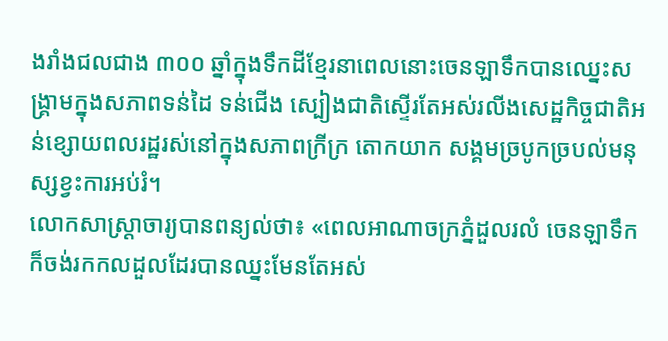ងរាំងជលជាង ៣០០ ឆ្នាំក្នុងទឹកដីខ្មែរនាពេលនោះចេនឡាទឹកបានឈ្នេះសង្គ្រាមក្នុងសភាពទន់ដៃ ទន់ជើង ស្បៀងជាតិស្ទើរតែអស់រលីងសេដ្ឋកិច្ចជាតិអន់ខ្សោយពលរដ្ឋរស់នៅក្នុងសភាពក្រីក្រ តោកយាក សង្គមច្របូកច្របល់មនុស្សខ្វះការអប់រំ។
លោកសាស្រ្ដាចារ្យបានពន្យល់ថា៖ «ពេលអាណាចក្រភ្នំដួលរលំ ចេនឡាទឹកក៏ចង់រកកលដួលដែរបានឈ្នះមែនតែអស់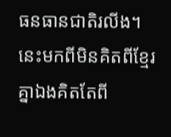ធនធានជាតិរលីង។ នេះមកពីមិនគិតពីខ្មែរគ្នាឯងគិតតែពី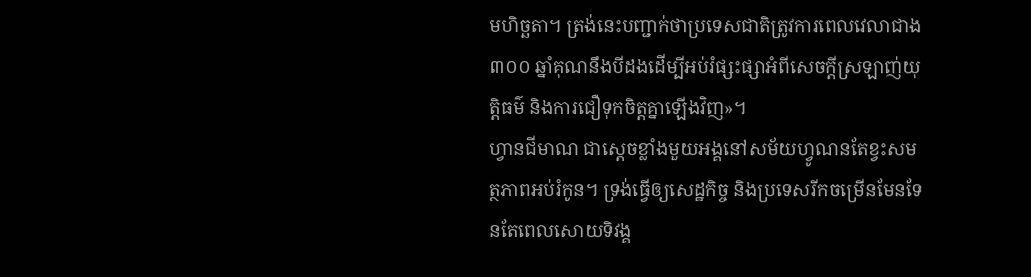មហិច្ឆតា។ ត្រង់នេះបញ្ជាក់ថាប្រទេសជាតិត្រូវការពេលវេលាជាង ៣០០ ឆ្នាំគុណនឹងបីដងដើម្បីអប់រំផ្សះផ្សាអំពីសេចក្ដីស្រឡាញ់យុត្តិធម៌ និងការជឿទុកចិត្តគ្នាឡើងវិញ»។
ហ្វានជីមាណ ជាស្តេចខ្លាំងមួយអង្គនៅសម័យហ្វូណនតែខ្វះសមត្ថភាពអប់រំកូន។ ទ្រង់ធ្វើឲ្យសេដ្ឋកិច្ច និងប្រទេសរីកចម្រើនមែនទែនតែពេលសោយទិវង្គ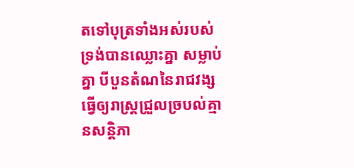តទៅបុត្រទាំងអស់របស់ទ្រង់បានឈ្លោះគ្នា សម្លាប់គ្នា បីបួនតំណនៃរាជវង្សធ្វើឲ្យរាស្រ្តជ្រួលច្របល់គ្មានសន្ដិភា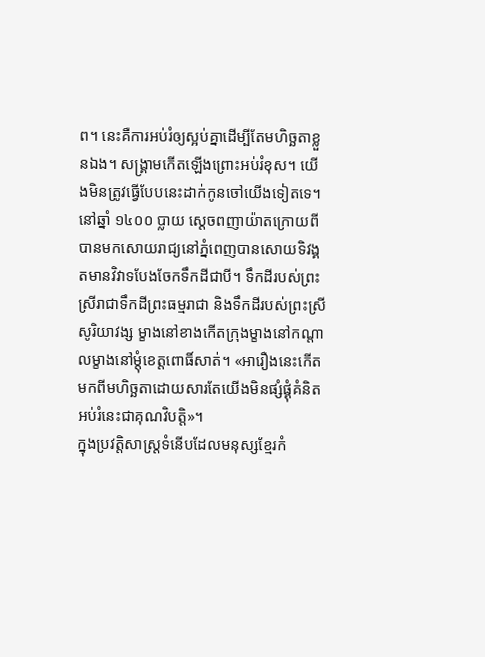ព។ នេះគឺការអប់រំឲ្យស្អប់គ្នាដើម្បីតែមហិច្ឆតាខ្លួនឯង។ សង្គ្រាមកើតឡើងព្រោះអប់រំខុស។ យើងមិនត្រូវធ្វើបែបនេះដាក់កូនចៅយើងទៀតទេ។
នៅឆ្នាំ ១៤០០ ប្លាយ ស្ដេចពញាយ៉ាតក្រោយពីបានមកសោយរាជ្យនៅភ្នំពេញបានសោយទិវង្គតមានវិវាទបែងចែកទឹកដីជាបី។ ទឹកដីរបស់ព្រះស្រីរាជាទឹកដីព្រះធម្មរាជា និងទឹកដីរបស់ព្រះស្រីសូរិយាវង្ស ម្ខាងនៅខាងកើតក្រុងម្ខាងនៅកណ្តាលម្ខាងនៅម្ដុំខេត្តពោធិ៍សាត់។ «អារឿងនេះកើតមកពីមហិច្ឆតាដោយសារតែយើងមិនផ្សំផ្គុំគំនិតអប់រំនេះជាគុណវិបត្តិ»។
ក្នុងប្រវត្តិសាស្ដ្រទំនើបដែលមនុស្សខ្មែរកំ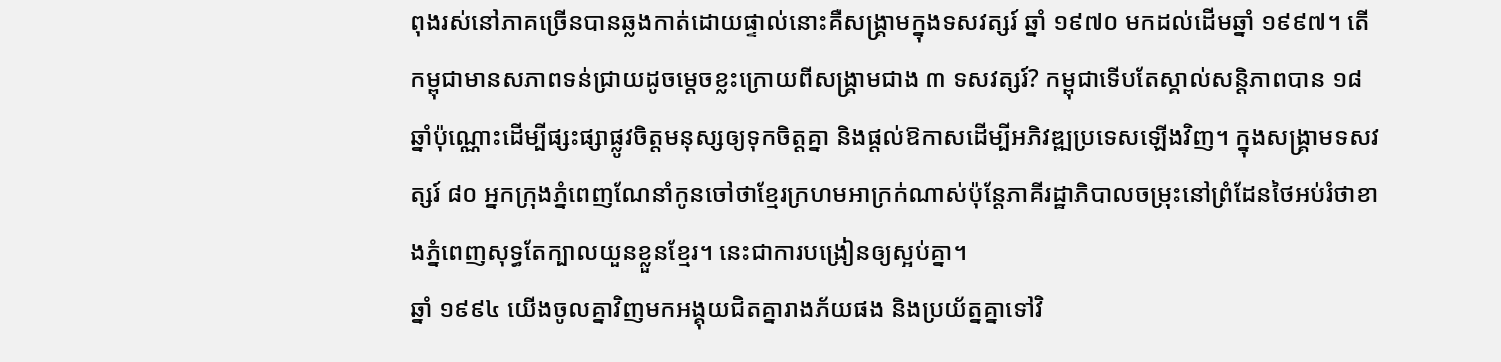ពុងរស់នៅភាគច្រើនបានឆ្លងកាត់ដោយផ្ទាល់នោះគឺសង្គ្រាមក្នុងទសវត្សរ៍ ឆ្នាំ ១៩៧០ មកដល់ដើមឆ្នាំ ១៩៩៧។ តើកម្ពុជាមានសភាពទន់ជ្រាយដូចម្ដេចខ្លះក្រោយពីសង្គ្រាមជាង ៣ ទសវត្សរ៍? កម្ពុជាទើបតែស្គាល់សន្ដិភាពបាន ១៨ ឆ្នាំប៉ុណ្ណោះដើម្បីផ្សះផ្សាផ្លូវចិត្តមនុស្សឲ្យទុកចិត្តគ្នា និងផ្ដល់ឱកាសដើម្បីអភិវឌ្ឍប្រទេសឡើងវិញ។ ក្នុងសង្គ្រាមទសវត្សរ៍ ៨០ អ្នកក្រុងភ្នំពេញណែនាំកូនចៅថាខ្មែរក្រហមអាក្រក់ណាស់ប៉ុន្តែភាគីរដ្ឋាភិបាលចម្រុះនៅព្រំដែនថៃអប់រំថាខាងភ្នំពេញសុទ្ធតែក្បាលយួនខ្លួនខ្មែរ។ នេះជាការបង្រៀនឲ្យស្អប់គ្នា។
ឆ្នាំ ១៩៩៤ យើងចូលគ្នាវិញមកអង្គុយជិតគ្នារាងភ័យផង និងប្រយ័ត្នគ្នាទៅវិ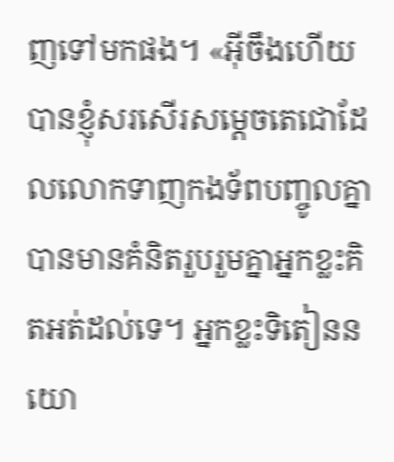ញទៅមកផង។ «អ៊ីចឹងហើយបានខ្ញុំសរសើរសម្តេចតេជោដែលលោកទាញកងទ័ពបញ្ចូលគ្នាបានមានគំនិតរួបរួមគ្នាអ្នកខ្លះគិតអត់ដល់ទេ។ អ្នកខ្លះទិតៀននយោ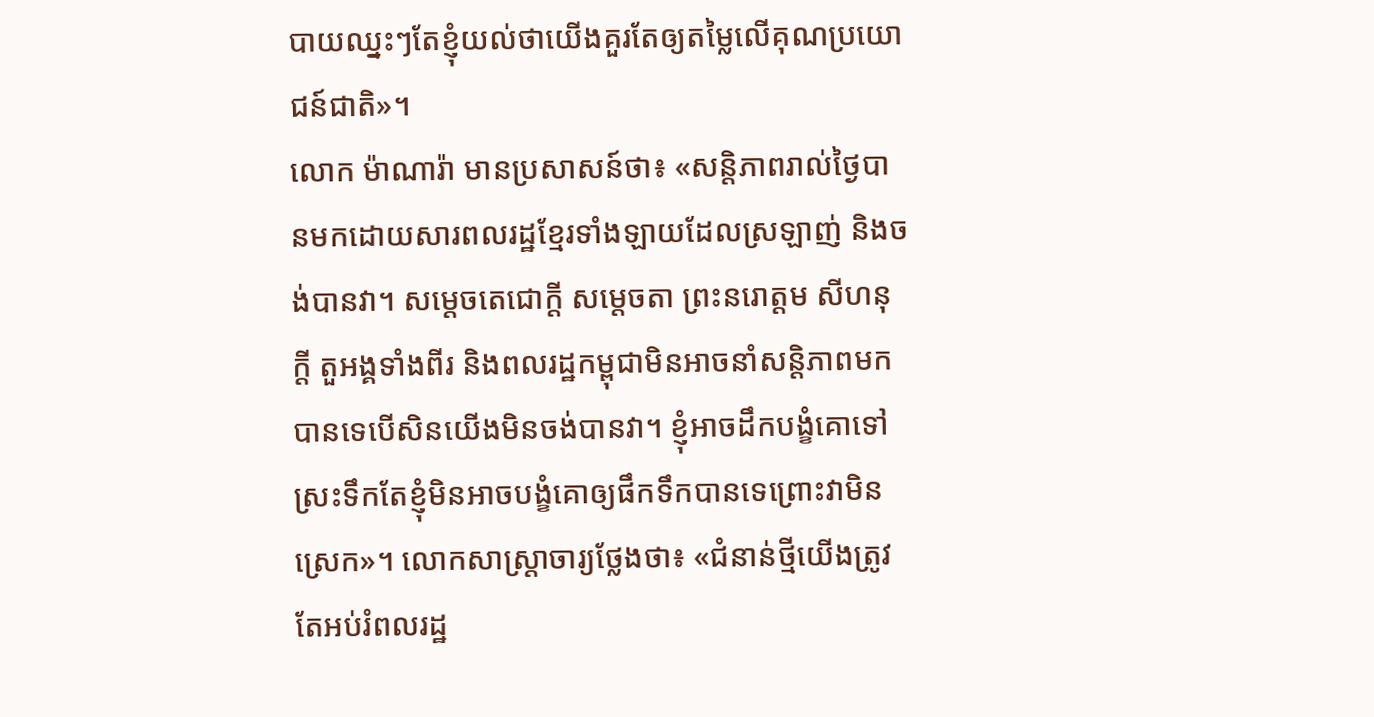បាយឈ្នះៗតែខ្ញុំយល់ថាយើងគួរតែឲ្យតម្លៃលើគុណប្រយោជន៍ជាតិ»។
លោក ម៉ាណារ៉ា មានប្រសាសន៍ថា៖ «សន្តិភាពរាល់ថ្ងៃបានមកដោយសារពលរដ្ឋខ្មែរទាំងឡាយដែលស្រឡាញ់ និងចង់បានវា។ សម្តេចតេជោក្តី សម្តេចតា ព្រះនរោត្តម សីហនុក្តី តួអង្គទាំងពីរ និងពលរដ្ឋកម្ពុជាមិនអាចនាំសន្ដិភាពមកបានទេបើសិនយើងមិនចង់បានវា។ ខ្ញុំអាចដឹកបង្ខំគោទៅស្រះទឹកតែខ្ញុំមិនអាចបង្ខំគោឲ្យផឹកទឹកបានទេព្រោះវាមិនស្រេក»។ លោកសាស្ដ្រាចារ្យថ្លែងថា៖ «ជំនាន់ថ្មីយើងត្រូវតែអប់រំពលរដ្ឋ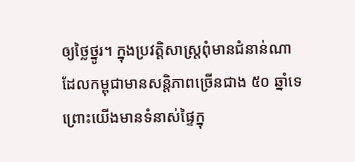ឲ្យថ្លៃថ្នូរ។ ក្នុងប្រវត្តិសាស្រ្តពុំមានជំនាន់ណាដែលកម្ពុជាមានសន្តិភាពច្រើនជាង ៥០ ឆ្នាំទេព្រោះយើងមានទំនាស់ផ្ទៃក្នុ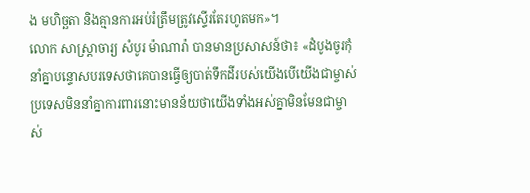ង មហិច្ឆតា និងគ្មានការអប់រំត្រឹមត្រូវស្ទើរតែរហូតមក»។
លោក សាស្រ្ដាចារ្យ សំបូរ ម៉ាណារ៉ា បានមានប្រសាសន៍ថា៖ «ដំបូងចូរកុំនាំគ្នាបន្ទោសបរទេសថាគេបានធ្វើឲ្យបាត់ទឹកដីរបស់យើងបើយើងជាម្ចាស់ប្រទេសមិននាំគ្នាការពារនោះមានន័យថាយើងទាំងអស់គ្នាមិនមែនជាម្ចាស់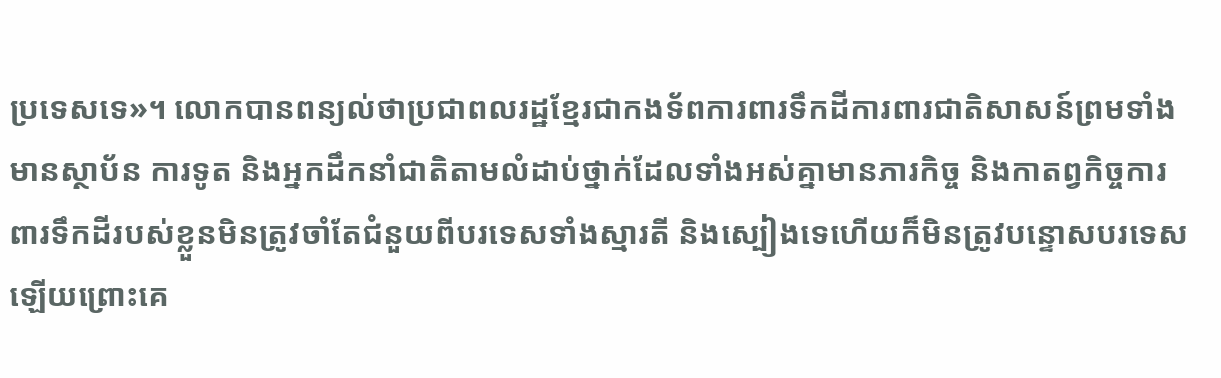ប្រទេសទេ»។ លោកបានពន្យល់ថាប្រជាពលរដ្ឋខ្មែរជាកងទ័ពការពារទឹកដីការពារជាតិសាសន៍ព្រមទាំងមានស្ថាប័ន ការទូត និងអ្នកដឹកនាំជាតិតាមលំដាប់ថ្នាក់ដែលទាំងអស់គ្នាមានភារកិច្ច និងកាតព្វកិច្ចការពារទឹកដីរបស់ខ្លួនមិនត្រូវចាំតែជំនួយពីបរទេសទាំងស្មារតី និងស្បៀងទេហើយក៏មិនត្រូវបន្ទោសបរទេសឡើយព្រោះគេ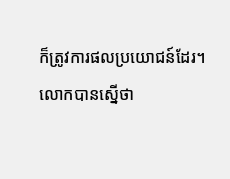ក៏ត្រូវការផលប្រយោជន៍ដែរ។
លោកបានស្នើថា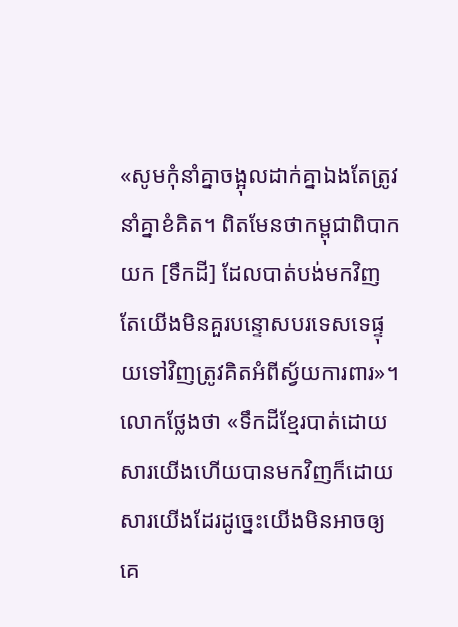«សូមកុំនាំគ្នាចង្អុលដាក់គ្នាឯងតែត្រូវនាំគ្នាខំគិត។ ពិតមែនថាកម្ពុជាពិបាកយក [ទឹកដី] ដែលបាត់បង់មកវិញតែយើងមិនគួរបន្ទោសបរទេសទេផ្ទុយទៅវិញត្រូវគិតអំពីស្វ័យការពារ»។
លោកថ្លែងថា «ទឹកដីខ្មែរបាត់ដោយសារយើងហើយបានមកវិញក៏ដោយសារយើងដែរដូច្នេះយើងមិនអាចឲ្យគេ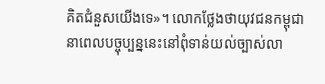គិតជំនួសយើងទេ»។ លោកថ្លែងថាយុវជនកម្ពុជានាពេលបច្ចុប្បន្ននេះនៅពុំទាន់យល់ច្បាស់លា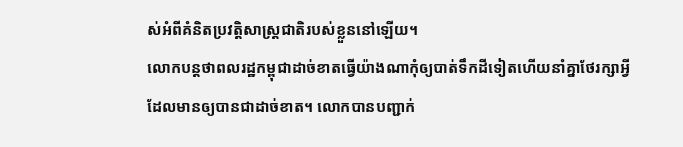ស់អំពីគំនិតប្រវត្ដិសាស្រ្តជាតិរបស់ខ្លួននៅឡើយ។
លោកបន្ដថាពលរដ្ឋកម្ពុជាដាច់ខាតធ្វើយ៉ាងណាកុំឲ្យបាត់ទឹកដីទៀតហើយនាំគ្នាថែរក្សាអ្វីដែលមានឲ្យបានជាដាច់ខាត។ លោកបានបញ្ជាក់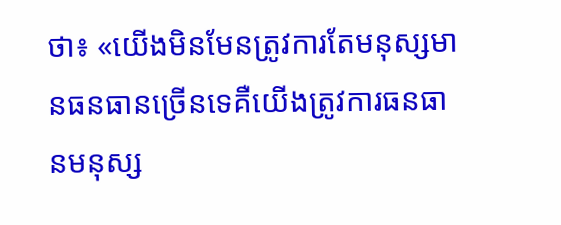ថា៖ «យើងមិនមែនត្រូវការតែមនុស្សមានធនធានច្រើនទេគឺយើងត្រូវការធនធានមនុស្ស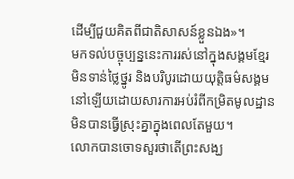ដើម្បីជួយគិតពីជាតិសាសន៍ខ្លួនឯង»។
មកទល់បច្ចុប្បន្ននេះការរស់នៅក្នុងសង្គមខ្មែរមិនទាន់ថ្លៃថ្នូរ និងបរិបូរដោយយុត្តិធម៌សង្គមនៅឡើយដោយសារការអប់រំពីកម្រិតមូលដ្ឋានមិនបានធ្វើស្រុះគ្នាក្នុងពេលតែមួយ។
លោកបានចោទសួរថាតើព្រះសង្ឃ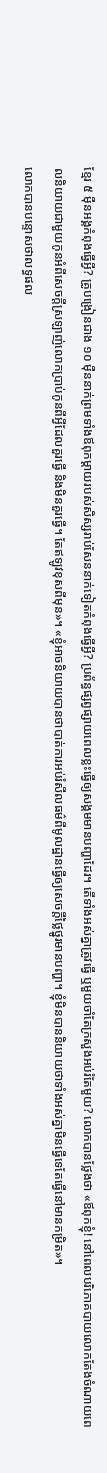ខ្មែរ ៥ ម៉ឺនអង្គកំពុងធ្វើអ្វី? គ្រូបង្រៀនជាង ១០ ម៉ឺននាក់ព្រមទាំងឪពុកម្ដាយរបស់សិស្សរាប់សែននាក់ទៀតកំពុងធ្វើអ្វី? ប្រព័ន្ធផ្សព្វផ្សាយពេលខ្លះធ្វើឲ្យសង្គមមានបញ្ហាដែរ។ តើទាំងអស់គ្នាត្រូវធ្វើ ឬមួយចាំតែក្រសួងអប់រំតែមួយ? លោកបានថ្លែងថា «ឪពុកខ្ញុំ! នៅពេលបរិភោគបាយលោកតែងចំណាយពេលនិយាយជាមួយកូនអំពីសេចក្តីស្រឡាញ់លោកប្រាប់កូនពីអ្វីដែលគួរធ្វើ និងមិនគួរធ្វើ។ តែឥឡូវខុសពីមុន»។ «ខ្ញុំអាចនិយាយបានថាបាត់ការអប់រំសីលធម៌ពីមូលដ្ឋានធ្វើឲ្យសេចក្តីថ្លៃថ្នូរមានបញ្ហា។ ខ្ញុំមិនបាននិយាយថាទាំងអស់គ្នាមិនធ្វើទេតែធ្វើនៅមានកម្រិត»។
លោកបានបន្ទោសថាលទ្ធផល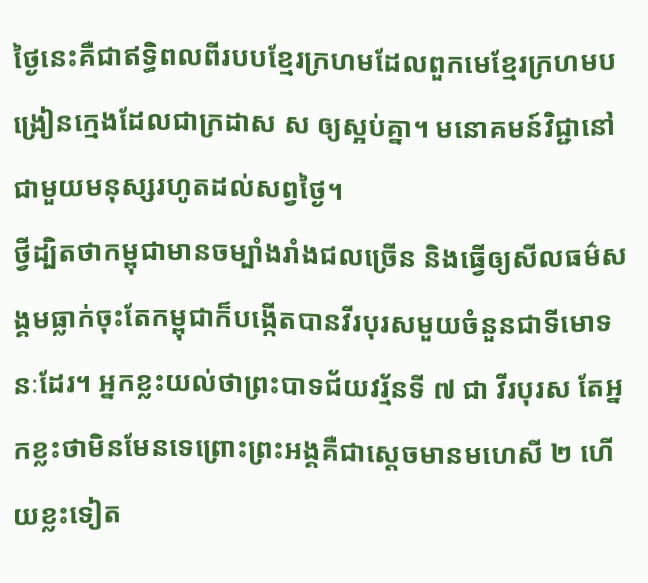ថ្ងៃនេះគឺជាឥទ្ធិពលពីរបបខ្មែរក្រហមដែលពួកមេខ្មែរក្រហមបង្រៀនក្មេងដែលជាក្រដាស ស ឲ្យស្អប់គ្នា។ មនោគមន៍វិជ្ជានៅជាមួយមនុស្សរហូតដល់សព្វថ្ងៃ។
ថ្វីដ្បិតថាកម្ពុជាមានចម្បាំងរាំងជលច្រើន និងធ្វើឲ្យសីលធម៌សង្គមធ្លាក់ចុះតែកម្ពុជាក៏បង្កើតបានវីរបុរសមួយចំនួនជាទីមោទនៈដែរ។ អ្នកខ្លះយល់ថាព្រះបាទជ័យវរ្ម័នទី ៧ ជា វីរបុរស តែអ្នកខ្លះថាមិនមែនទេព្រោះព្រះអង្គគឺជាស្តេចមានមហេសី ២ ហើយខ្លះទៀត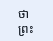ថាព្រះ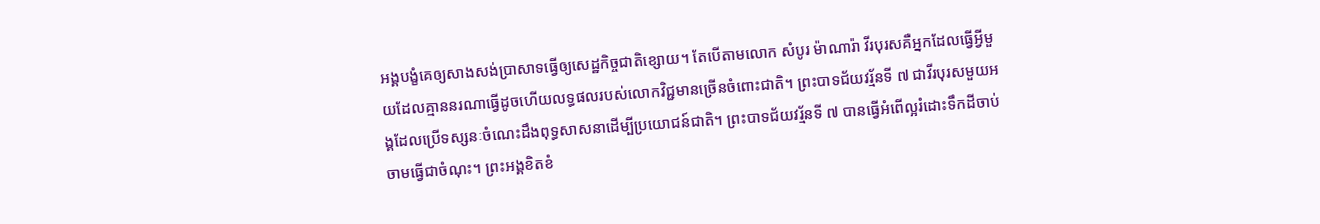អង្គបង្ខំគេឲ្យសាងសង់ប្រាសាទធ្វើឲ្យសេដ្ឋកិច្ចជាតិខ្សោយ។ តែបើតាមលោក សំបូរ ម៉ាណារ៉ា វីរបុរសគឺអ្នកដែលធ្វើអ្វីមួយដែលគ្មាននរណាធ្វើដូចហើយលទ្ធផលរបស់លោកវិជ្ជមានច្រើនចំពោះជាតិ។ ព្រះបាទជ័យវរ្ម័នទី ៧ ជាវីរបុរសមួយអង្គដែលប្រើទស្សនៈចំណេះដឹងពុទ្ធសាសនាដើម្បីប្រយោជន៍ជាតិ។ ព្រះបាទជ័យវរ្ម័នទី ៧ បានធ្វើអំពើល្អរំដោះទឹកដីចាប់ចាមធ្វើជាចំណុះ។ ព្រះអង្គខិតខំ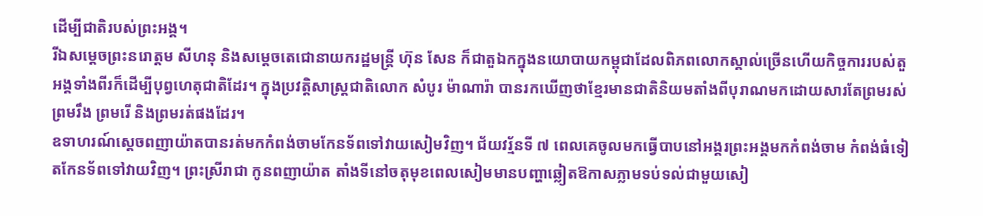ដើម្បីជាតិរបស់ព្រះអង្គ។
រីឯសម្តេចព្រះនរោត្តម សីហនុ និងសម្ដេចតេជោនាយករដ្ឋមន្រ្តី ហ៊ុន សែន ក៏ជាតួឯកក្នុងនយោបាយកម្ពុជាដែលពិភពលោកស្គាល់ច្រើនហើយកិច្ចការរបស់តួអង្គទាំងពីរក៏ដើម្បីបុព្វហេតុជាតិដែរ។ ក្នុងប្រវត្តិសាស្ដ្រជាតិលោក សំបូរ ម៉ាណារ៉ា បានរកឃើញថាខ្មែរមានជាតិនិយមតាំងពីបុរាណមកដោយសារតែព្រមរស់ ព្រមរឹង ព្រមរើ និងព្រមរត់ផងដែរ។
ឧទាហរណ៍ស្ដេចពញាយ៉ាតបានរត់មកកំពង់ចាមកែនទ័ពទៅវាយសៀមវិញ។ ជ័យវរ្ម័នទី ៧ ពេលគេចូលមកធ្វើបាបនៅអង្គរព្រះអង្គមកកំពង់ចាម កំពង់ធំទៀតកែនទ័ពទៅវាយវិញ។ ព្រះស្រីរាជា កូនពញាយ៉ាត តាំងទីនៅចតុមុខពេលសៀមមានបញ្ហាឆ្លៀតឱកាសភ្លាមទប់ទល់ជាមួយសៀ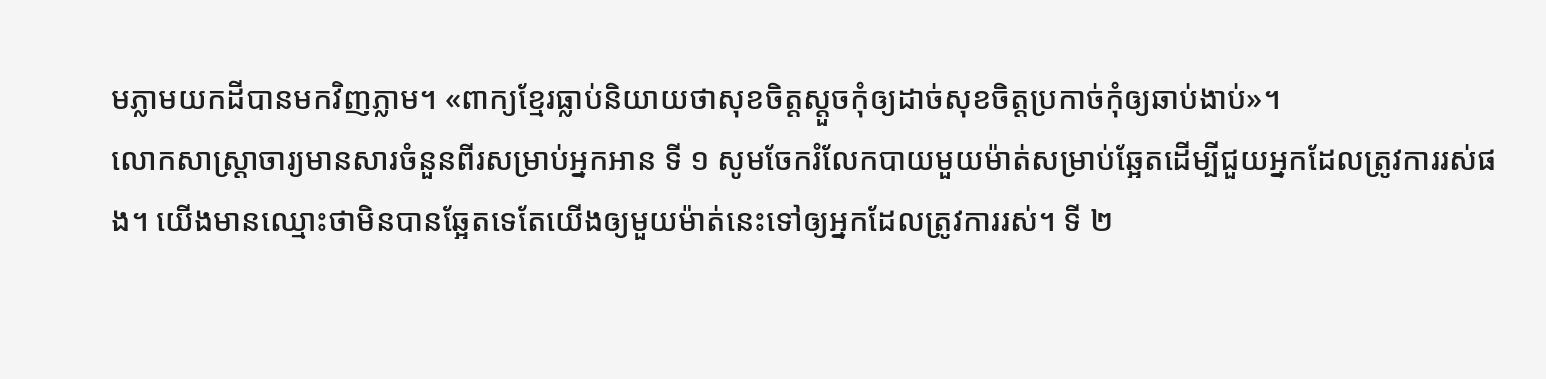មភ្លាមយកដីបានមកវិញភ្លាម។ «ពាក្យខ្មែរធ្លាប់និយាយថាសុខចិត្តស្តួចកុំឲ្យដាច់សុខចិត្តប្រកាច់កុំឲ្យឆាប់ងាប់»។
លោកសាស្ដ្រាចារ្យមានសារចំនួនពីរសម្រាប់អ្នកអាន ទី ១ សូមចែករំលែកបាយមួយម៉ាត់សម្រាប់ឆ្អែតដើម្បីជួយអ្នកដែលត្រូវការរស់ផង។ យើងមានឈ្មោះថាមិនបានឆ្អែតទេតែយើងឲ្យមួយម៉ាត់នេះទៅឲ្យអ្នកដែលត្រូវការរស់។ ទី ២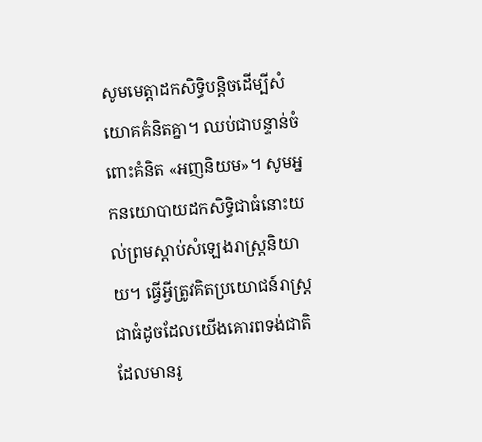សូមមេត្តាដកសិទ្ធិបន្តិចដើម្បីសំយោគគំនិតគ្នា។ ឈប់ជាបន្ទាន់ចំពោះគំនិត «អញនិយម»។ សូមអ្នកនយោបាយដកសិទ្ធិជាធំនោះយល់ព្រមស្តាប់សំឡេងរាស្ដ្រនិយាយ។ ធ្វើអ្វីត្រូវគិតប្រយោជន៍រាស្ដ្រជាធំដូចដែលយើងគោរពទង់ជាតិដែលមានរូ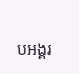បអង្គរ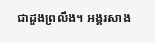ជាដួងព្រលឹង។ អង្គរសាង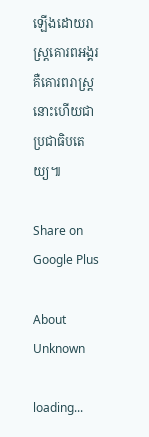ឡើងដោយរាស្ដ្រគោរពអង្គរគឺគោរពរាស្ដ្រនោះហើយជាប្រជាធិបតេយ្យ៕

Share on Google Plus

About Unknown

loading...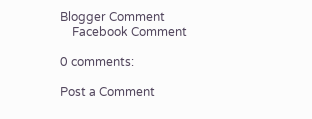Blogger Comment
    Facebook Comment

0 comments:

Post a Comment